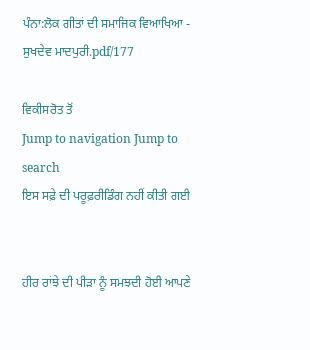ਪੰਨਾ:ਲੋਕ ਗੀਤਾਂ ਦੀ ਸਮਾਜਿਕ ਵਿਆਖਿਆ - ਸੁਖਦੇਵ ਮਾਦਪੁਰੀ.pdf/177

ਵਿਕੀਸਰੋਤ ਤੋਂ
Jump to navigation Jump to search
ਇਸ ਸਫ਼ੇ ਦੀ ਪਰੂਫ਼ਰੀਡਿੰਗ ਨਹੀਂ ਕੀਤੀ ਗਈ


ਹੀਰ ਰਾਂਝੇ ਦੀ ਪੀੜਾ ਨੂੰ ਸਮਝਦੀ ਹੋਈ ਆਪਣੇ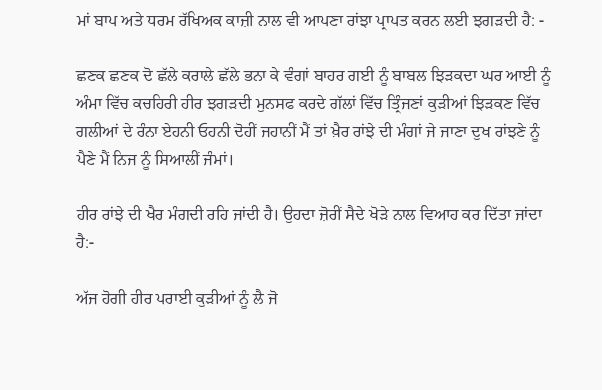ਮਾਂ ਬਾਪ ਅਤੇ ਧਰਮ ਰੱਖਿਅਕ ਕਾਜ਼ੀ ਨਾਲ ਵੀ ਆਪਣਾ ਰਾਂਝਾ ਪ੍ਰਾਪਤ ਕਰਨ ਲਈ ਝਗੜਦੀ ਹੈ: -

ਛਣਕ ਛਣਕ ਦੋ ਛੱਲੇ ਕਰਾਲੇ ਛੱਲੇ ਭਨਾ ਕੇ ਵੰਗਾਂ ਬਾਹਰ ਗਈ ਨੂੰ ਬਾਬਲ ਝਿੜਕਦਾ ਘਰ ਆਈ ਨੂੰ ਅੰਮਾ ਵਿੱਚ ਕਚਹਿਰੀ ਹੀਰ ਝਗੜਦੀ ਮੁਨਸਫ ਕਰਦੇ ਗੱਲਾਂ ਵਿੱਚ ਤ੍ਰਿੰਜਣਾਂ ਕੁੜੀਆਂ ਝਿੜਕਣ ਵਿੱਚ ਗਲੀਆਂ ਦੇ ਰੰਨਾ ਏਹਨੀ ਓਹਨੀ ਦੋਹੀਂ ਜਹਾਨੀਂ ਮੈਂ ਤਾਂ ਖ਼ੈਰ ਰਾਂਝੇ ਦੀ ਮੰਗਾਂ ਜੇ ਜਾਣਾ ਦੁਖ ਰਾਂਝਣੇ ਨੂੰ ਪੈਣੇ ਮੈਂ ਨਿਜ ਨੂੰ ਸਿਆਲੀਂ ਜੰਮਾਂ।

ਹੀਰ ਰਾਂਝੇ ਦੀ ਖੈਰ ਮੰਗਦੀ ਰਹਿ ਜਾਂਦੀ ਹੈ। ਉਹਦਾ ਜ਼ੋਰੀਂ ਸੈਦੇ ਖੋੜੇ ਨਾਲ ਵਿਆਹ ਕਰ ਦਿੱਤਾ ਜਾਂਦਾ ਹੈ:-

ਅੱਜ ਹੋਗੀ ਹੀਰ ਪਰਾਈ ਕੁੜੀਆਂ ਨੂੰ ਲੈ ਜੋ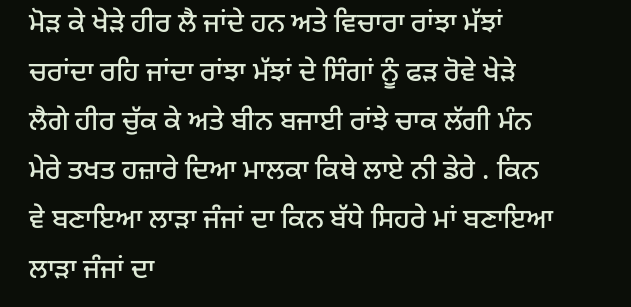ਮੋੜ ਕੇ ਖੇੜੇ ਹੀਰ ਲੈ ਜਾਂਦੇ ਹਨ ਅਤੇ ਵਿਚਾਰਾ ਰਾਂਝਾ ਮੱਝਾਂ ਚਰਾਂਦਾ ਰਹਿ ਜਾਂਦਾ ਰਾਂਝਾ ਮੱਝਾਂ ਦੇ ਸਿੰਗਾਂ ਨੂੰ ਫੜ ਰੋਵੇ ਖੇੜੇ ਲੈਗੇ ਹੀਰ ਚੁੱਕ ਕੇ ਅਤੇ ਬੀਨ ਬਜਾਈ ਰਾਂਝੇ ਚਾਕ ਲੱਗੀ ਮੰਨ ਮੇਰੇ ਤਖਤ ਹਜ਼ਾਰੇ ਦਿਆ ਮਾਲਕਾ ਕਿਥੇ ਲਾਏ ਨੀ ਡੇਰੇ . ਕਿਨ ਵੇ ਬਣਾਇਆ ਲਾੜਾ ਜੰਜਾਂ ਦਾ ਕਿਨ ਬੱਧੇ ਸਿਹਰੇ ਮਾਂ ਬਣਾਇਆ ਲਾੜਾ ਜੰਜਾਂ ਦਾ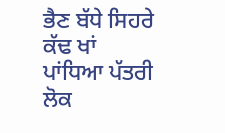ਭੈਣ ਬੱਧੇ ਸਿਹਰੇ ਕੱਢ ਖਾਂ ਪਾਂਧਿਆ ਪੱਤਰੀ ਲੋਕ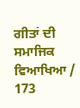ਗੀਤਾਂ ਦੀ ਸਮਾਜਿਕ ਵਿਆਖਿਆ / 173